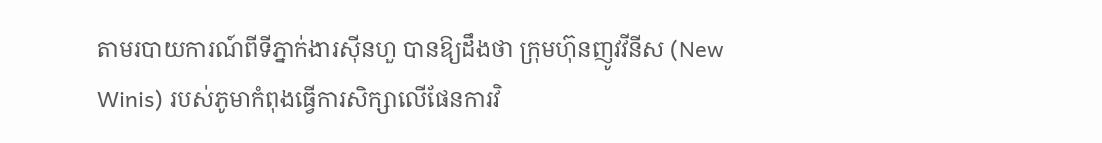តាមរបាយការណ៍ពីទីភ្នាក់ងារស៊ីនហួ បានឱ្យដឹងថា ក្រុមហ៊ុនញូវវីនីស (New Winis) របស់ភូមាកំពុងធ្វើការសិក្សាលើផែនការវិ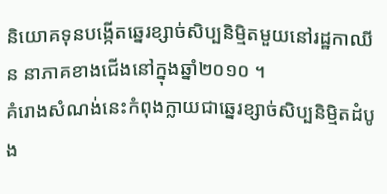និយោគទុនបង្កើតឆ្នេរខ្សាច់សិប្បនិម្មិតមួយនៅរដ្ឋកាឈីន នាភាគខាងជើងនៅក្នុងឆ្នាំ២០១០ ។
គំរោងសំណង់នេះកំពុងក្លាយជាឆ្នេរខ្សាច់សិប្បនិម្មិតដំបូង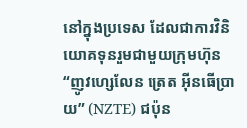នៅក្នុងប្រទេស ដែលជាការវិនិយោគទុនរួមជាមួយក្រុមហ៊ុន “ញូវហ្សេលែន ត្រេត អ៊ីនធើប្រាយ” (NZTE) ជប៉ុន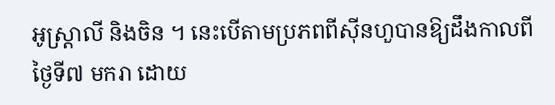អូស្ដ្រាលី និងចិន ។ នេះបើតាមប្រភពពីស៊ីនហួបានឱ្យដឹងកាលពីថ្ងៃទី៧ មករា ដោយ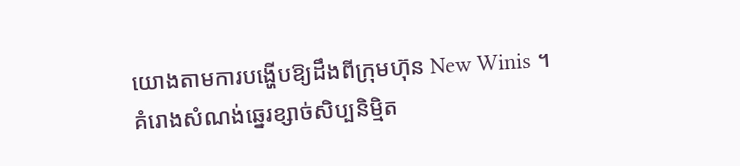យោងតាមការបង្ហើបឱ្យដឹងពីក្រុមហ៊ុន New Winis ។
គំរោងសំណង់ឆ្នេរខ្សាច់សិប្បនិម្មិត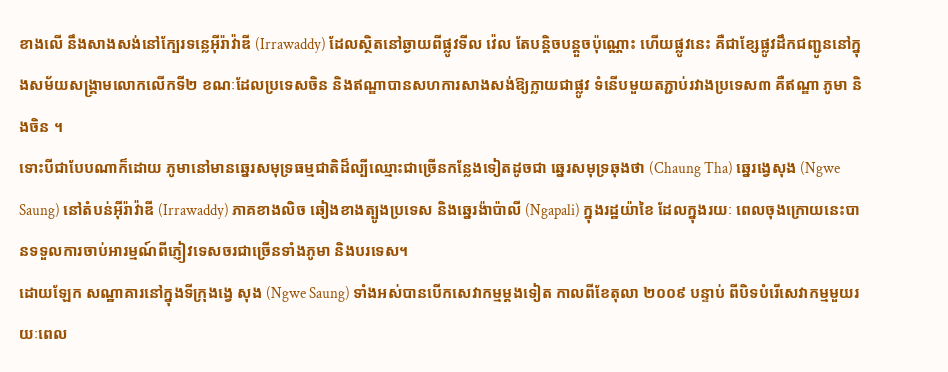ខាងលើ នឹងសាងសង់នៅក្បែរទន្លេអ៊ីរ៉ាវ៉ាឌី (Irrawaddy) ដែលស្ថិតនៅឆ្ងាយពីផ្លូវទីល វ៉េល តែបន្ដិចបន្ដួចប៉ុណ្ណោះ ហើយផ្លូវនេះ គឺជាខ្សែផ្លូវដឹកជញ្ជូននៅក្នុងសម័យសង្គ្រាមលោកលើកទី២ ខណៈដែលប្រទេសចិន និងឥណ្ឌាបានសហការសាងសង់ឱ្យក្លាយជាផ្លូវ ទំនើបមួយតភ្ជាប់រវាងប្រទេស៣ គឺឥណ្ឌា ភូមា និងចិន ។
ទោះបីជាបែបណាក៏ដោយ ភូមានៅមានឆ្នេរសមុទ្រធម្មជាតិដ៏ល្បីឈ្មោះជាច្រើនកន្លែងទៀតដូចជា ឆ្នេរសមុទ្រឆុងថា (Chaung Tha) ឆ្នេរង្វេសុង (Ngwe Saung) នៅតំបន់អ៊ីរ៉ាវ៉ាឌី (Irrawaddy) ភាគខាងលិច ឆៀងខាងត្បូងប្រទេស និងឆ្នេរង៉ាប៉ាលី (Ngapali) ក្នុងរដ្ឋយ៉ាខៃ ដែលក្នុងរយៈ ពេលចុងក្រោយនេះបានទទួលការចាប់អារម្មណ៍ពីភ្ញៀវទេសចរជាច្រើនទាំងភូមា និងបរទេស។
ដោយឡែក សណ្ឋាគារនៅក្នុងទីក្រុងង្វេ សុង (Ngwe Saung) ទាំងអស់បានបើកសេវាកម្មម្ដងទៀត កាលពីខែតុលា ២០០៩ បន្ទាប់ ពីបិទបំរើសេវាកម្មមួយរយៈពេល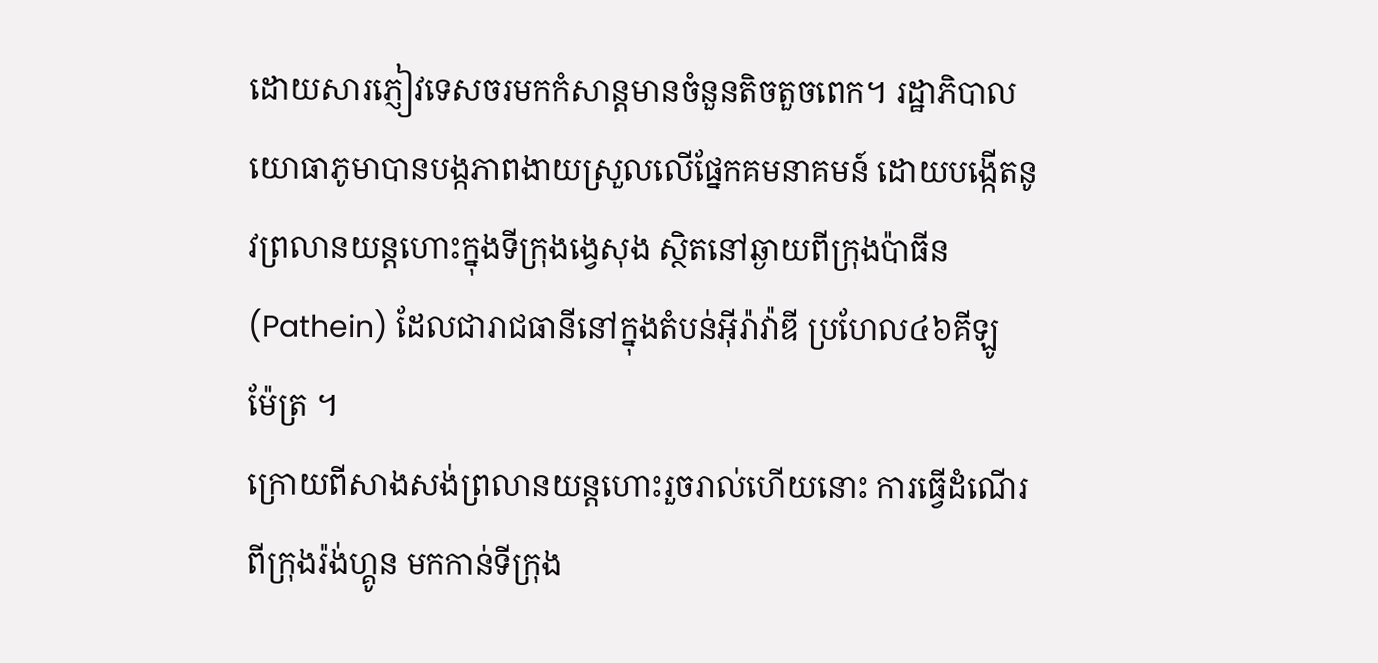ដោយសារភ្ញៀវទេសចរមកកំសាន្ដមានចំនួនតិចតួចពេក។ រដ្ឋាភិបាលយោធាភូមាបានបង្កភាពងាយស្រួលលើផ្នែកគមនាគមន៍ ដោយបង្កើតនូវព្រលានយន្ដហោះក្នុងទីក្រុងង្វេសុង ស្ថិតនៅឆ្ងាយពីក្រុងប៉ាធីន (Pathein) ដែលជារាជធានីនៅក្នុងតំបន់អ៊ីរ៉ាវ៉ាឌី ប្រហែល៤៦គីឡូ ម៉ែត្រ ។
ក្រោយពីសាងសង់ព្រលានយន្ដហោះរួចរាល់ហើយនោះ ការធ្វើដំណើរពីក្រុងរ៉ង់ហ្គូន មកកាន់ទីក្រុង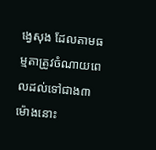ង្វេសុង ដែលតាមធម្មតាត្រូវចំណាយពេលដល់ទៅជាង៣ម៉ោងនោះ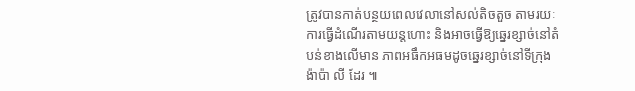ត្រូវបានកាត់បន្ថយពេលវេលានៅសល់តិចតួច តាមរយៈការធ្វើដំណើរតាមយន្ដហោះ និងអាចធ្វើឱ្យឆ្នេរខ្សាច់នៅតំបន់ខាងលើមាន ភាពអធឹកអធមដូចឆ្នេរខ្សាច់នៅទីក្រុងង៉ាប៉ា លី ដែរ ៕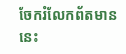ចែករំលែកព័តមាននេះ